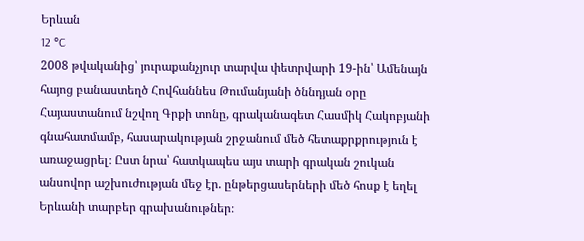Երևան
12 °C
2008 թվականից՝ յուրաքանչյուր տարվա փետրվարի 19-ին՝ Ամենայն հայոց բանաստեղծ Հովհաննես Թումանյանի ծննդյան օրը Հայաստանում նշվող Գրքի տոնը, գրականագետ Հասմիկ Հակոբյանի գնահատմամբ, հասարակության շրջանում մեծ հետաքրքրություն է առաջացրել։ Ըստ նրա՝ հատկապես այս տարի գրական շուկան անսովոր աշխուժության մեջ էր. ընթերցասերների մեծ հոսք է եղել Երևանի տարբեր գրախանութներ։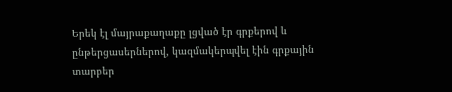Երեկ էլ մայրաքաղաքը լցված էր գրքերով և ընթերցասերներով, կազմակերպվել էին գրքային տարբեր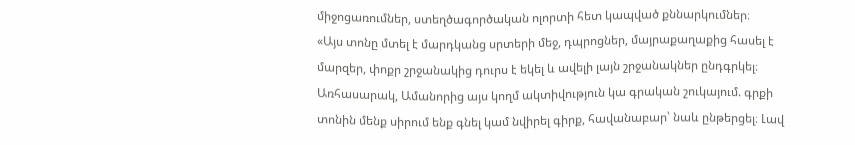միջոցառումներ, ստեղծագործական ոլորտի հետ կապված քննարկումներ։
«Այս տոնը մտել է մարդկանց սրտերի մեջ, դպրոցներ, մայրաքաղաքից հասել է մարզեր, փոքր շրջանակից դուրս է եկել և ավելի լայն շրջանակներ ընդգրկել։ Առհասարակ, Ամանորից այս կողմ ակտիվություն կա գրական շուկայում. գրքի տոնին մենք սիրում ենք գնել կամ նվիրել գիրք, հավանաբար՝ նաև ընթերցել։ Լավ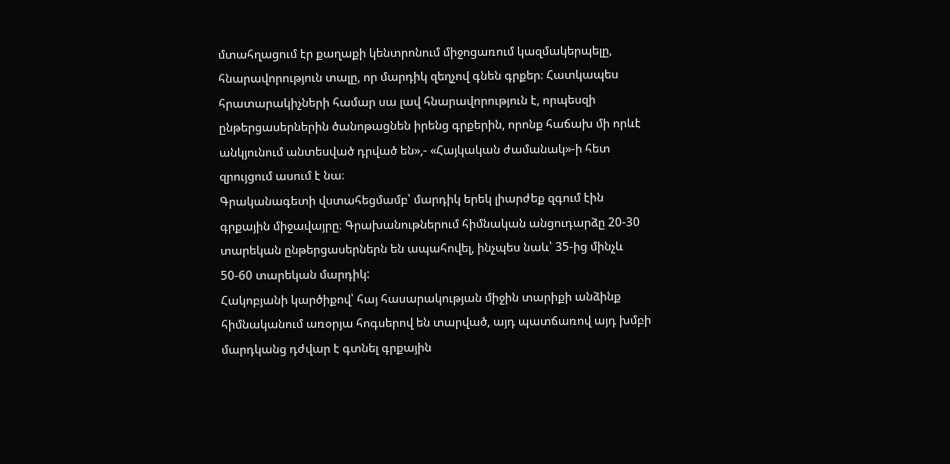մտահղացում էր քաղաքի կենտրոնում միջոցառում կազմակերպելը, հնարավորություն տալը, որ մարդիկ զեղչով գնեն գրքեր։ Հատկապես հրատարակիչների համար սա լավ հնարավորություն է, որպեսզի ընթերցասերներին ծանոթացնեն իրենց գրքերին, որոնք հաճախ մի որևէ անկյունում անտեսված դրված են»,- «Հայկական ժամանակ»-ի հետ զրույցում ասում է նա։
Գրականագետի վստահեցմամբ՝ մարդիկ երեկ լիարժեք զգում էին գրքային միջավայրը։ Գրախանութներում հիմնական անցուդարձը 20-30 տարեկան ընթերցասերներն են ապահովել, ինչպես նաև՝ 35-ից մինչև 50-60 տարեկան մարդիկ:
Հակոբյանի կարծիքով՝ հայ հասարակության միջին տարիքի անձինք հիմնականում առօրյա հոգսերով են տարված, այդ պատճառով այդ խմբի մարդկանց դժվար է գտնել գրքային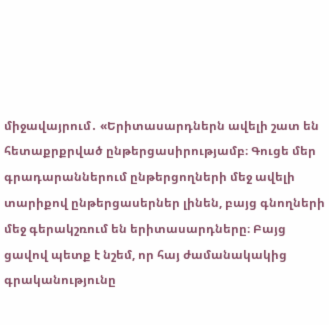միջավայրում․ «Երիտասարդներն ավելի շատ են հետաքրքրված ընթերցասիրությամբ։ Գուցե մեր գրադարաններում ընթերցողների մեջ ավելի տարիքով ընթերցասերներ լինեն, բայց գնողների մեջ գերակշռում են երիտասարդները։ Բայց ցավով պետք է նշեմ, որ հայ ժամանակակից գրականությունը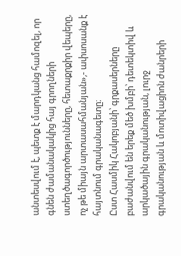անտեսվում է, պետք է մարդկանց համոզել, որ գնեն ժամանակակից հայ գրողների ստեղծագործությունները, հետաքրքիր վեպերը, ոչ թե միայն արտասահմանյան»,- ափսոսանք է հայտնում գրականագետը։
Ըստ Հասմիկ Հակոբյանի՝ գրքասերները բաժանվում են երեք մեծ խմբի՝ դետեկտիվ և արկածային գրականության, լուրջ գրականության և մոտիվացիոն ժանրերի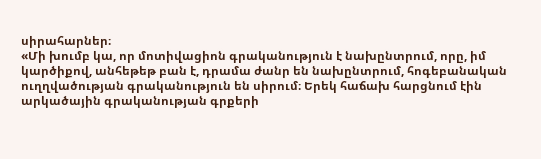սիրահարներ։
«Մի խումբ կա, որ մոտիվացիոն գրականություն է նախընտրում, որը, իմ կարծիքով, անհեթեթ բան է, դրամա ժանր են նախընտրում, հոգեբանական ուղղվածության գրականություն են սիրում։ Երեկ հաճախ հարցնում էին արկածային գրականության գրքերի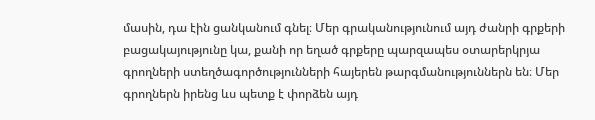մասին, դա էին ցանկանում գնել։ Մեր գրականությունում այդ ժանրի գրքերի բացակայությունը կա, քանի որ եղած գրքերը պարզապես օտարերկրյա գրողների ստեղծագործությունների հայերեն թարգմանություններն են։ Մեր գրողներն իրենց ևս պետք է փորձեն այդ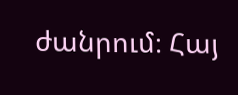ժանրում։ Հայ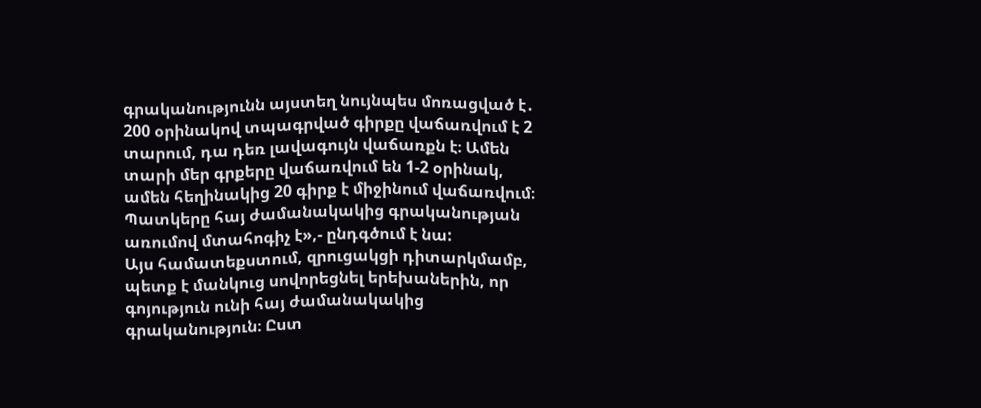գրականությունն այստեղ նույնպես մոռացված է․ 200 օրինակով տպագրված գիրքը վաճառվում է 2 տարում, դա դեռ լավագույն վաճառքն է։ Ամեն տարի մեր գրքերը վաճառվում են 1-2 օրինակ, ամեն հեղինակից 20 գիրք է միջինում վաճառվում։ Պատկերը հայ ժամանակակից գրականության առումով մտահոգիչ է»,- ընդգծում է նա:
Այս համատեքստում, զրուցակցի դիտարկմամբ, պետք է մանկուց սովորեցնել երեխաներին, որ գոյություն ունի հայ ժամանակակից գրականություն։ Ըստ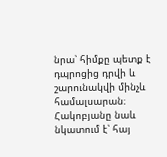նրա՝ հիմքը պետք է դպրոցից դրվի և շարունակվի մինչև համալսարան։ Հակոբյանը նաև նկատում է՝ հայ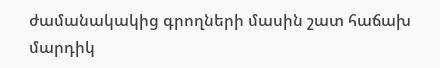ժամանակակից գրողների մասին շատ հաճախ մարդիկ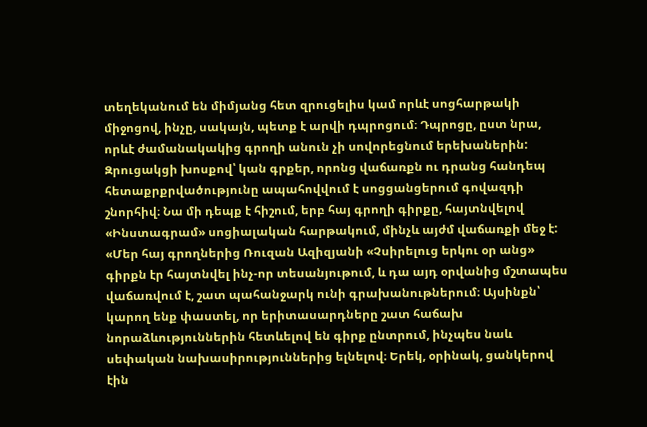տեղեկանում են միմյանց հետ զրուցելիս կամ որևէ սոցհարթակի միջոցով, ինչը, սակայն, պետք է արվի դպրոցում։ Դպրոցը, ըստ նրա, որևէ ժամանակակից գրողի անուն չի սովորեցնում երեխաներին:
Զրուցակցի խոսքով՝ կան գրքեր, որոնց վաճառքն ու դրանց հանդեպ հետաքրքրվածությունը ապահովվում է սոցցանցերում գովազդի շնորհիվ։ Նա մի դեպք է հիշում, երբ հայ գրողի գիրքը, հայտնվելով «Ինստագրամ» սոցիալական հարթակում, մինչև այժմ վաճառքի մեջ է:
«Մեր հայ գրողներից Ռուզան Ազիզյանի «Չսիրելուց երկու օր անց» գիրքն էր հայտնվել ինչ-որ տեսանյութում, և դա այդ օրվանից մշտապես վաճառվում է, շատ պահանջարկ ունի գրախանութներում։ Այսինքն՝ կարող ենք փաստել, որ երիտասարդները շատ հաճախ նորաձևություններին հետևելով են գիրք ընտրում, ինչպես նաև սեփական նախասիրություններից ելնելով։ Երեկ, օրինակ, ցանկերով էին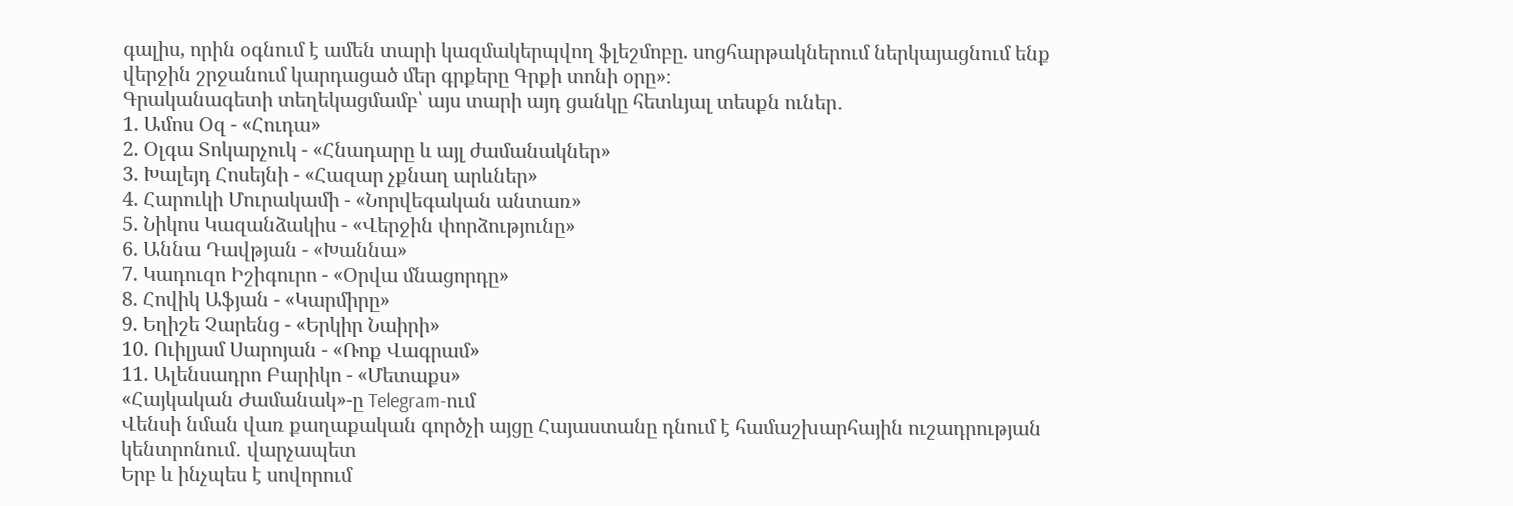գալիս, որին օգնում է ամեն տարի կազմակերպվող ֆլեշմոբը. սոցհարթակներում ներկայացնում ենք վերջին շրջանում կարդացած մեր գրքերը Գրքի տոնի օրը»։
Գրականագետի տեղեկացմամբ՝ այս տարի այդ ցանկը հետևյալ տեսքն ուներ․
1. Ամոս Օզ - «Հուդա»
2. Օլգա Տոկարչուկ - «Հնադարը և այլ ժամանակներ»
3. Խալեյդ Հոսեյնի - «Հազար չքնաղ արևներ»
4. Հարուկի Մուրակամի - «Նորվեգական անտառ»
5. Նիկոս Կազանձակիս - «Վերջին փորձությունը»
6. Աննա Դավթյան - «Խաննա»
7. Կադուզո Իշիգուրո - «Օրվա մնացորդը»
8. Հովիկ Աֆյան - «Կարմիրը»
9. Եղիշե Չարենց - «Երկիր Նաիրի»
10. Ուիլյամ Սարոյան - «Ռոք Վագրամ»
11. Ալենսադրո Բարիկո - «Մետաքս»
«Հայկական Ժամանակ»-ը Telegram-ում
Վենսի նման վառ քաղաքական գործչի այցը Հայաստանը դնում է համաշխարհային ուշադրության կենտրոնում․ վարչապետ
Երբ և ինչպես է սովորում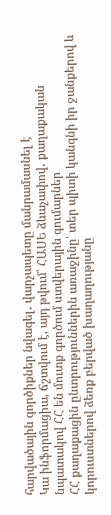հարվածային գործիքներ նվագել․ վարչապետը մանրամասնել է
Կա ինֆորմացիա, ճշտվում է, այդ թվում՝ ՀԱՍԵ ձևաչափով․ քաղաքական նպատակով ՀՀ են մուտք գործում ստվերային գումարներ
ՀՀ քաղաքացին ընտրություններին առաջինը՝ տեր պիտի կանգնի իր ջանքերով և կորուստներով ձեռք բերված խաղաղությանը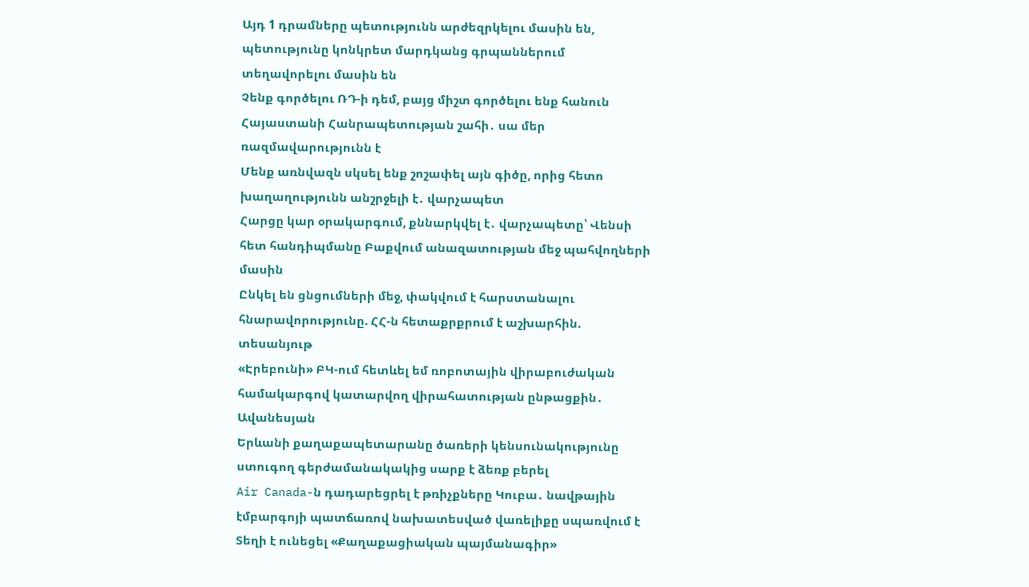Այդ 1 դրամները պետությունն արժեզրկելու մասին են, պետությունը կոնկրետ մարդկանց գրպաններում տեղավորելու մասին են
Չենք գործելու ՌԴ-ի դեմ, բայց միշտ գործելու ենք հանուն Հայաստանի Հանրապետության շահի․ սա մեր ռազմավարությունն է
Մենք առնվազն սկսել ենք շոշափել այն գիծը, որից հետո խաղաղությունն անշրջելի է․ վարչապետ
Հարցը կար օրակարգում, քննարկվել է․ վարչապետը՝ Վենսի հետ հանդիպմանը Բաքվում անազատության մեջ պահվողների մասին
Ընկել են ցնցումների մեջ, փակվում է հարստանալու հնարավորությունը. ՀՀ-ն հետաքրքրում է աշխարհին. տեսանյութ
«Էրեբունի» ԲԿ-ում հետևել եմ ռոբոտային վիրաբուժական համակարգով կատարվող վիրահատության ընթացքին․ Ավանեսյան
Երևանի քաղաքապետարանը ծառերի կենսունակությունը ստուգող գերժամանակակից սարք է ձեռք բերել
Air Canada-ն դադարեցրել է թռիչքները Կուբա․ նավթային էմբարգոյի պատճառով նախատեսված վառելիքը սպառվում է
Տեղի է ունեցել «Քաղաքացիական պայմանագիր»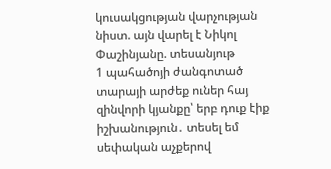կուսակցության վարչության նիստ. այն վարել է Նիկոլ Փաշինյանը. տեսանյութ
1 պահածոյի ժանգոտած տարայի արժեք ուներ հայ զինվորի կյանքը՝ երբ դուք էիք իշխանություն․ տեսել եմ սեփական աչքերով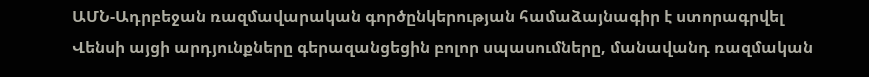ԱՄՆ-Ադրբեջան ռազմավարական գործընկերության համաձայնագիր է ստորագրվել
Վենսի այցի արդյունքները գերազանցեցին բոլոր սպասումները, մանավանդ ռազմական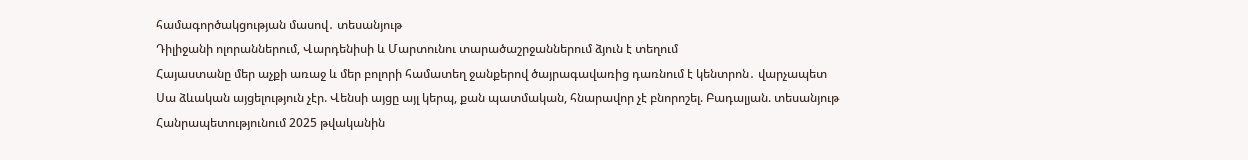համագործակցության մասով․ տեսանյութ
Դիլիջանի ոլորաններում, Վարդենիսի և Մարտունու տարածաշրջաններում ձյուն է տեղում
Հայաստանը մեր աչքի առաջ և մեր բոլորի համատեղ ջանքերով ծայրագավառից դառնում է կենտրոն․ վարչապետ
Սա ձևական այցելություն չէր. Վենսի այցը այլ կերպ, քան պատմական, հնարավոր չէ բնորոշել. Բադալյան. տեսանյութ
Հանրապետությունում 2025 թվականին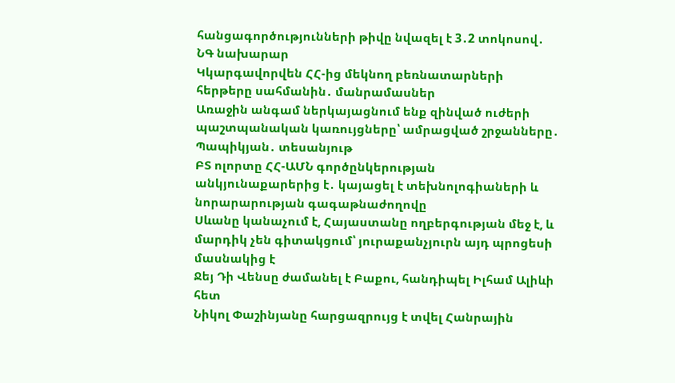հանցագործությունների թիվը նվազել է 3․2 տոկոսով․ ՆԳ նախարար
Կկարգավորվեն ՀՀ-ից մեկնող բեռնատարների հերթերը սահմանին․ մանրամասներ
Առաջին անգամ ներկայացնում ենք զինված ուժերի պաշտպանական կառույցները՝ ամրացված շրջանները․ Պապիկյան․ տեսանյութ
ԲՏ ոլորտը ՀՀ-ԱՄՆ գործընկերության անկյունաքարերից է․ կայացել է տեխնոլոգիաների և նորարարության գագաթնաժողովը
Սևանը կանաչում է, Հայաստանը ողբերգության մեջ է, և մարդիկ չեն գիտակցում՝ յուրաքանչյուրն այդ պրոցեսի մասնակից է
Ջեյ Դի Վենսը ժամանել է Բաքու, հանդիպել Իլհամ Ալիևի հետ
Նիկոլ Փաշինյանը հարցազրույց է տվել Հանրային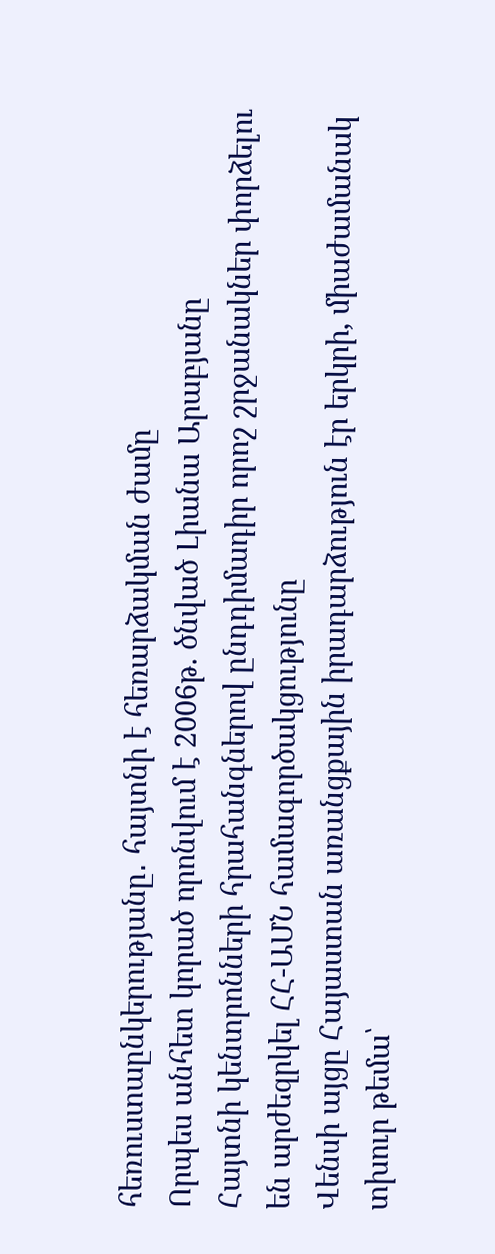հեռուստաընկերությանը․ հայտնի է հեռարձակման ժամը
Որպես անհետ կորած որոնվում է 2006թ. ծնված Լիանա Արաբյանը
Հայտնի կենտրոնների հրահանգներով ընդդիմադիր որոշ շրջանակներ փորձելու են արժեզրկել ՀՀ-ԱՄՆ համագործակցությունը
Վենսի այցը Հայաստան առանցքային իրադարձություն էր երկրի, միաժամանակ տխուր թեմա՝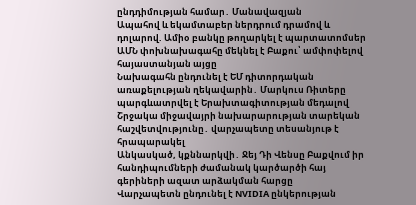ընդդիմության համար․ Մանավազյան
Ապահով և եկամտաբեր ներդրում դրամով և դոլարով. Ամիօ բանկը թողարկել է պարտատոմսեր
ԱՄՆ փոխնախագահը մեկնել է Բաքու՝ ամփոփելով հայաստանյան այցը
Նախագահն ընդունել է ԵՄ դիտորդական առաքելության ղեկավարին․ Մարկուս Ռիտերը պարգևատրվել է Երախտագիտության մեդալով
Շրջակա միջավայրի նախարարության տարեկան հաշվետվությունը․ վարչապետը տեսանյութ է հրապարակել
Անկասկած, կքննարկվի․ Ջեյ Դի Վենսը Բաքվում իր հանդիպումների ժամանակ կարծարծի հայ գերիների ազատ արձակման հարցը
Վարչապետն ընդունել է NVIDIA ընկերության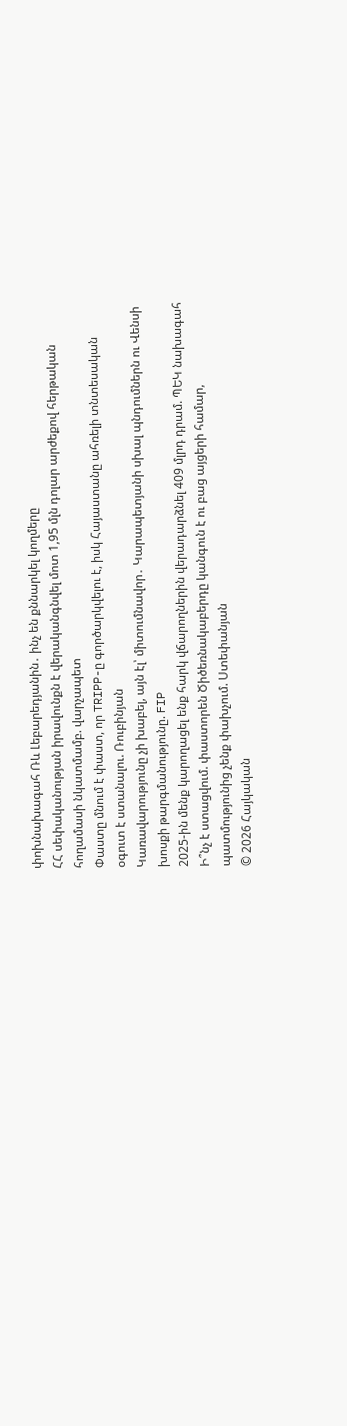փոխնախագահ Ռև Լեբարեդյանին․ ինչ են քննարկել կողմերը
ՀՀ սեփականության իրավունքն է վերականգնվել մոտ 1,95 մլն դոլար արժեքով հերթական հողամասի նկատմամբ. վարչապետ
Փաստը մնում է փաստ, որ TRIPP-ը գործարկվելու է, իսկ Հայաստանը ահռելի տնտեսական օգուտ է ստանալու. Ռուբինյան
Կառավարությունը չի խաբել, այն էլ՝ միտումնավոր․ Կարապետյանի սխալ պնդումներն ու Վենսի խոսքի թարգմանությունը. FIP
2025-ին մենք կարողացել ենք հարկ վճարողներին վերադարձնել 409 մլրդ դրամ. ՊԵԿ նախագահ
Ի՞նչ է ստացվում. փաստորեն Ծիծեռնակաբերդը կանգուն է ու բաց այցերի համար, պատմությունից չենք փախչում. Ստեփանյան
© 2026 Հայկական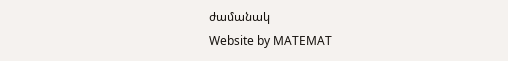ժամանակ
Website by MATEMAT